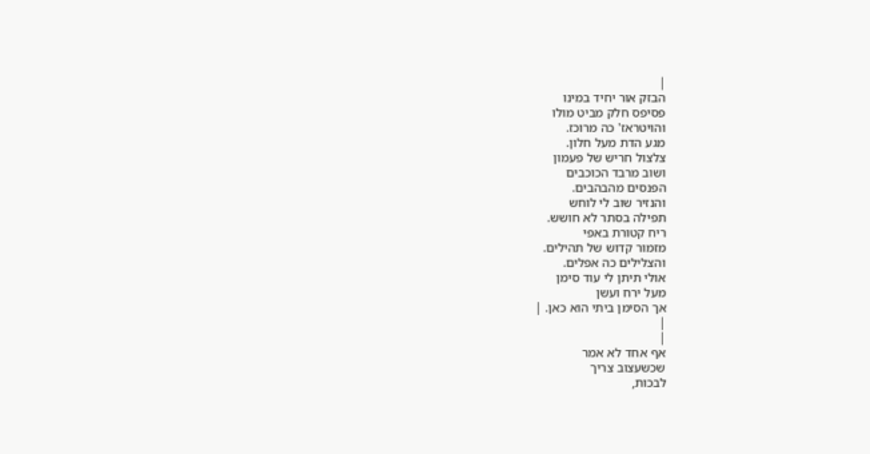|
הבזק אור יחיד במינו
פסיפס חלק מביט מולו
והויטראז' כה מרוכז.
מגע הדת מעל חלון.
צלצול חריש של פעמון
ושוב מרבד הכוכבים
הפנסים מהבהבים.
והנזיר שוב לי לוחש
תפילה בסתר לא חושש.
ריח קטורת באפי
מזמור קדוש של תהילים.
והצלילים כה אפלים.
אולי תיתן לי עוד סימן
מעל ירח ועשן
אך הסימן ביתי הוא כאן. |
|
|
אף אחד לא אמר
שכשעצוב צריך
לבכות,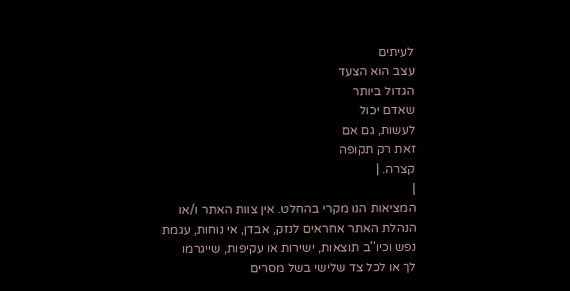לעיתים
עצב הוא הצעד
הגדול ביותר
שאדם יכול
לעשות, גם אם
זאת רק תקופה
קצרה. |
|
המציאות הנו מקרי בהחלט. אין צוות האתר ו/או
הנהלת האתר אחראים לנזק, אבדן, אי נוחות, עגמת
נפש וכיו''ב תוצאות, ישירות או עקיפות, שייגרמו
לך או לכל צד שלישי בשל מסרים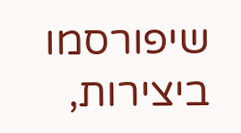שיפורסמו
ביצירות,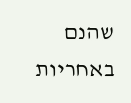שהנם באחריות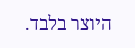היוצר בלבד.